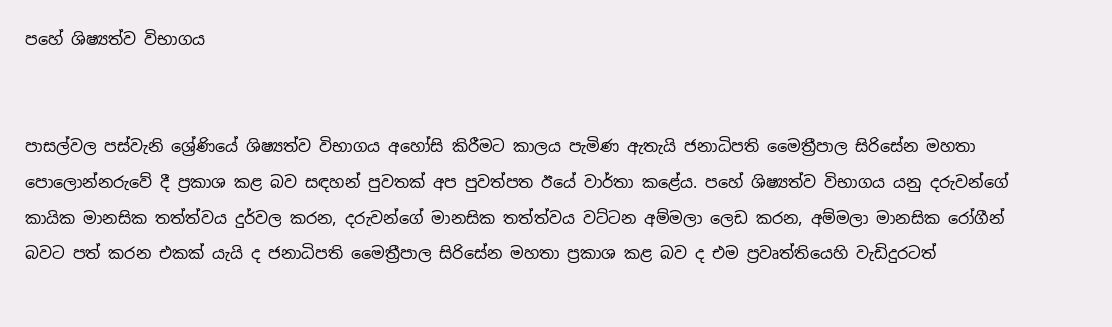පහේ ශිෂ්‍යත්ව විභාගය


පාසල්වල පස්වැනි ශ්‍රේණියේ ශිෂ්‍යත්ව විභාගය අහෝසි කිරීමට කාලය පැමිණ ඇතැයි ජනාධිපති මෛත්‍රීපාල සිරිසේන මහතා පොලොන්නරුවේ දී ප්‍රකාශ කළ බව සඳහන් පුවතක් අප පුවත්පත ඊයේ වාර්තා කළේය. පහේ ශිෂ්‍යත්ව විභාගය යනු දරුවන්ගේ කායික මානසික තත්ත්වය දුර්වල කරන, දරුවන්ගේ මානසික තත්ත්වය වට්ටන අම්මලා ලෙඩ කරන, අම්මලා මානසික රෝගීන් බවට පත් කරන එකක් යැයි ද ජනාධිපති මෛත්‍රීපාල සිරිසේන මහතා ප්‍රකාශ කළ බව ද එම ප්‍රවෘත්තියෙහි වැඩිදුරටත්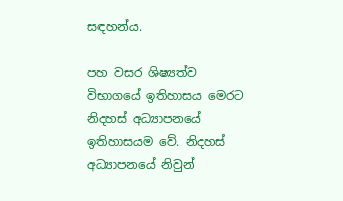සඳහන්ය.

පහ වසර ශිෂ්‍යත්ව විභාගයේ ඉතිහාසය මෙරට නිදහස් අධ්‍යාපනයේ ඉතිහාසයම වේ. නිදහස් අධ්‍යාපනයේ නිවුන්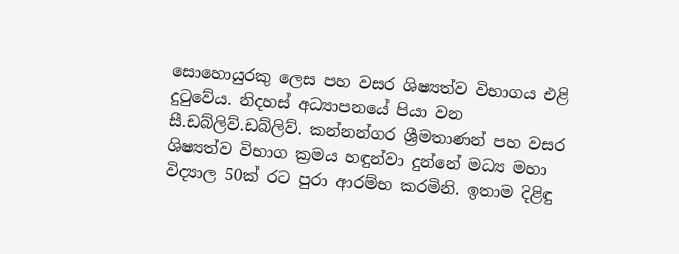සොහොයුරකු ලෙස පහ වසර ශිෂ්‍යත්ව විභාගය එළි දුටුවේය. නිදහස් අධ්‍යාපනයේ පියා වන සී.ඩබ්ලිව්.ඩබ්ලිව්. කන්නන්ගර ශ්‍රීමතාණන් පහ වසර ශිෂ්‍යත්ව විභාග ක්‍රමය හඳුන්වා දුන්නේ මධ්‍ය මහා විද්‍යාල 50ක් රට පුරා ආරම්භ කරමිනි. ඉතාම දිළිඳු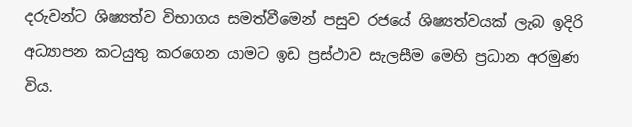දරුවන්ට ශිෂ්‍යත්ව විභාගය සමත්වීමෙන් පසුව රජයේ ශිෂ්‍යත්වයක් ලැබ ඉදිරි අධ්‍යාපන කටයුතු කරගෙන යාමට ඉඩ ප්‍රස්ථාව සැලසීම මෙහි ප්‍රධාන අරමුණ විය.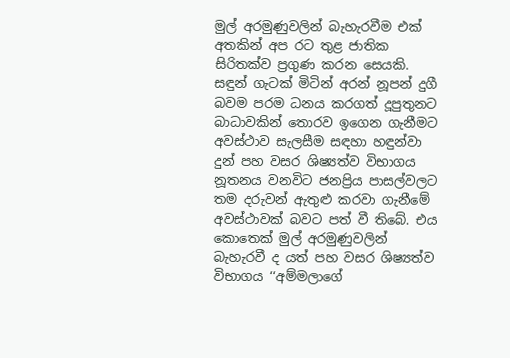මුල් අරමුණුවලින් බැහැරවීම එක් අතකින් අප රට තුළ ජාතික සිරිතක්ව ප්‍රගුණ කරන සෙයකි. සඳුන් ගැටක් මිටින් අරන් නූපන් දුගී බවම පරම ධනය කරගත් දූපුතුනට බාධාවකින් තොරව ඉගෙන ගැනීමට අවස්ථාව සැලසීම සඳහා හඳුන්වා දුන් පහ වසර ශිෂ්‍යත්ව විභාගය නූතනය වනවිට ජනප්‍රිය පාසල්වලට තම දරුවන් ඇතුළු කරවා ගැනීමේ අවස්ථාවක් බවට පත් වී තිබේ. එය කොතෙක් මුල් අරමුණුවලින් බැහැරවී ද යත් පහ වසර ශිෂ්‍යත්ව විභාගය ‘‘අම්මලාගේ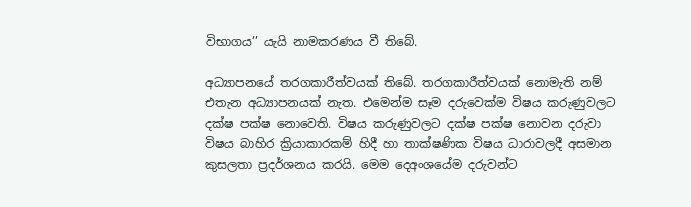විභාගය’’ යැයි නාමකරණය වී තිබේ.

අධ්‍යාපනයේ තරගකාරීත්වයක් තිබේ. තරගකාරීත්වයක් නොමැති නම් එතැන අධ්‍යාපනයක් නැත. එමෙන්ම සෑම දරුවෙක්ම විෂය කරුණුවලට දක්ෂ පක්ෂ නොවෙති. විෂය කරුණුවලට දක්ෂ පක්ෂ නොවන දරුවා විෂය බාහිර ක්‍රියාකාරකම් හිදී හා තාක්ෂණික විෂය ධාරාවලදී අසමාන කුසලතා ප්‍රදර්ශනය කරයි. මෙම දෙඅංශයේම දරුවන්ට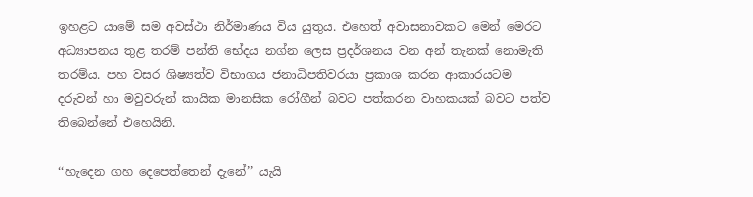ඉහළට යාමේ සම අවස්ථා නිර්මාණය විය යුතුය. එහෙත් අවාසනාවකට මෙන් මෙරට අධ්‍යාපනය තුළ තරම් පන්ති භේදය නග්න ලෙස ප්‍රදර්ශනය වන අන් තැනක් නොමැති තරම්ය. පහ වසර ශිෂ්‍යත්ව විභාගය ජනාධිපතිවරයා ප්‍රකාශ කරන ආකාරයටම දරුවන් හා මවුවරුන් කායික මානසික රෝගීන් බවට පත්කරන වාහකයක් බවට පත්ව තිබෙන්නේ එහෙයිනි.

‘‘හැදෙන ගහ දෙපෙත්තෙන් දැනේ’’ යැයි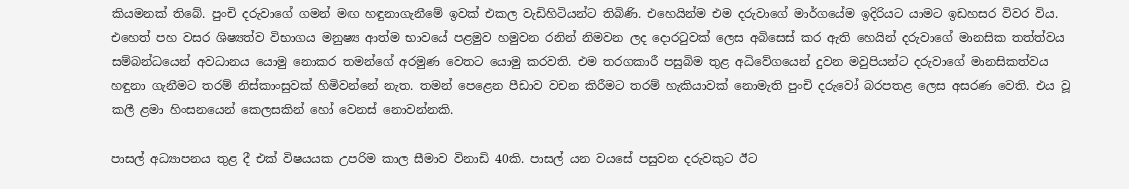කියමනක් තිබේ. පුංචි දරුවාගේ ගමන් මඟ හඳුනාගැනීමේ ඉවක් එකල වැඩිහිටියන්ට තිබිණි. එහෙයින්ම එම දරුවාගේ මාර්ගයේම ඉදිරියට යාමට ඉඩහසර විවර විය. එහෙත් පහ වසර ශිෂ්‍යත්ව විභාගය මනුෂ්‍ය ආත්ම භාවයේ පළමුව හමුවන රනින් නිමවන ලද දොරටුවක් ලෙස අබිසෙස් කර ඇති හෙයින් දරුවාගේ මානසික තත්ත්වය සම්බන්ධයෙන් අවධානය යොමු නොකර තමන්ගේ අරමුණ වෙතට යොමු කරවති. එම තරගකාරී පසුබිම තුළ අධිවේගයෙන් දුවන මවුපියන්ට දරුවාගේ මානසිකත්වය හඳුනා ගැනීමට තරම් නිස්කාංසුවක් හිමිවන්නේ නැත. තමන් පෙළෙන පීඩාව වචන කිරීමට තරම් හැකියාවක් නොමැති පුංචි දරුවෝ බරපතළ ලෙස අසරණ වෙති. එය වූ කලී ළමා හිංසනයෙන් කෙලසකින් හෝ වෙනස් නොවන්නකි.

පාසල් අධ්‍යාපනය තුළ දී එක් විෂයයක උපරිම කාල සීමාව විනාඩි 40කි. පාසල් යන වයසේ පසුවන දරුවකුට ඊට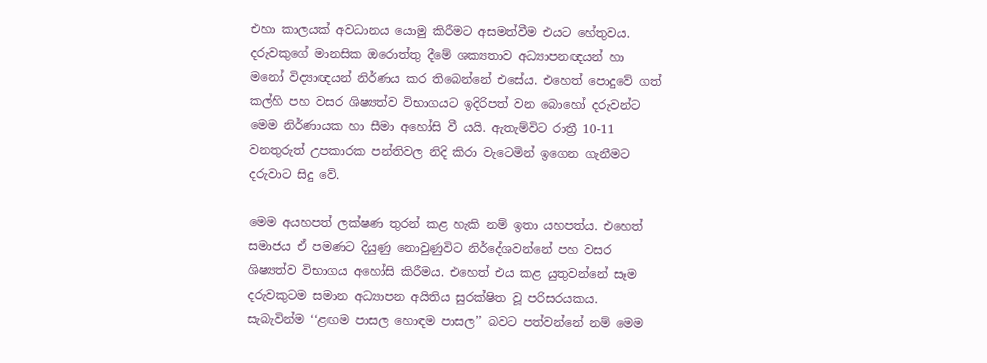එහා කාලයක් අවධානය යොමු කිරීමට අසමත්වීම එයට හේතුවය. දරුවකුගේ මානසික ඔරොත්තු දීමේ ශක්‍යතාව අධ්‍යාපනඥයන් හා මනෝ විද්‍යාඥයන් නිර්ණය කර තිබෙන්නේ එසේය. එහෙත් පොදුවේ ගත් කල්හි පහ වසර ශිෂ්‍යත්ව විභාගයට ඉදිරිපත් වන බොහෝ දරුවන්ට මෙම නිර්ණායක හා සීමා අහෝසි වී යයි. ඇතැම්විට රාත්‍රී 10-11 වනතුරුත් උපකාරක පන්තිවල නිදි කිරා වැටෙමින් ඉගෙන ගැනීමට දරුවාට සිදු වේ.

මෙම අයහපත් ලක්ෂණ තුරන් කළ හැකි නම් ඉතා යහපත්ය. එහෙත් සමාජය ඒ පමණට දියුණු නොවුණුවිට නිර්දේශවන්නේ පහ වසර ශිෂ්‍යත්ව විභාගය අහෝසි කිරීමය. එහෙත් එය කළ යුතුවන්නේ සෑම දරුවකුටම සමාන අධ්‍යාපන අයිතිය සුරක්ෂිත වූ පරිසරයකය. සැබැවින්ම ‘‘ළඟම පාසල හොඳම පාසල’’ බවට පත්වන්නේ නම් මෙම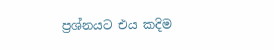ප්‍රශ්නයට එය කදිම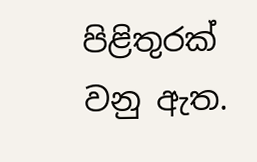පිළිතුරක් වනු ඇත.